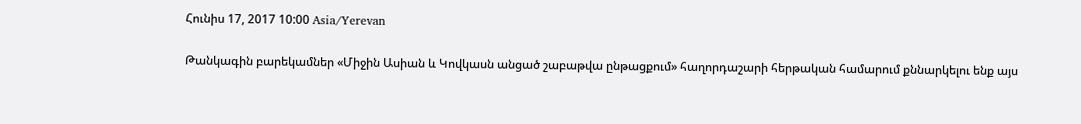Հունիս 17, 2017 10:00 Asia/Yerevan

Թանկագին բարեկամներ «Միջին Ասիան և Կովկասն անցած շաբաթվա ընթացքում» հաղորդաշարի հերթական համարում քննարկելու ենք այս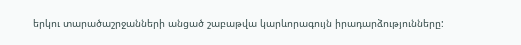երկու տարածաշրջանների անցած շաբաթվա կարևորագույն իրադարձությունները: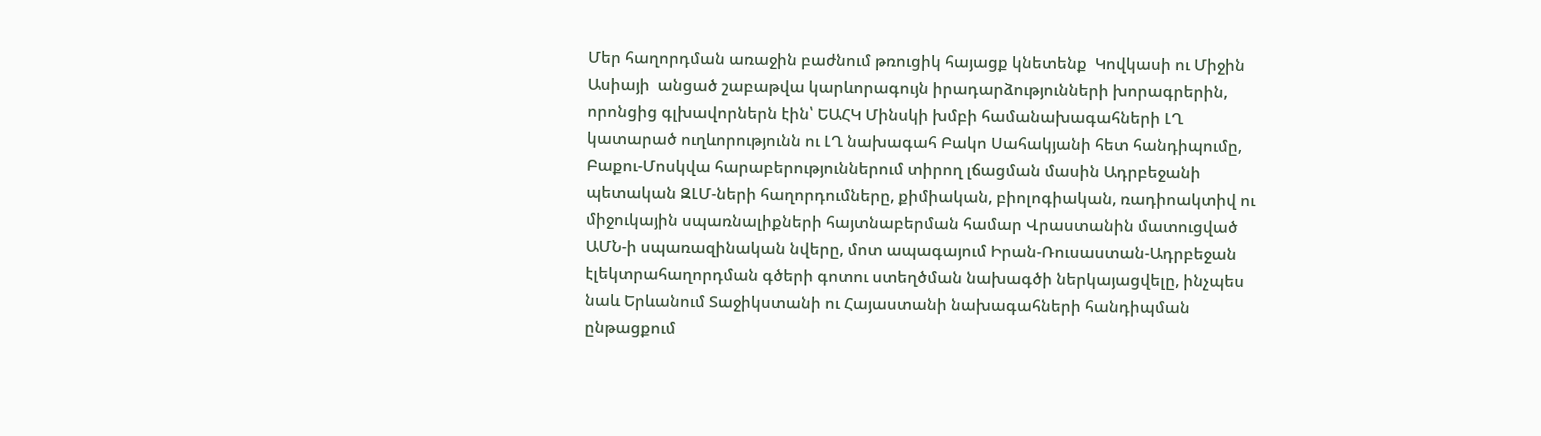Մեր հաղորդման առաջին բաժնում թռուցիկ հայացք կնետենք  Կովկասի ու Միջին Ասիայի  անցած շաբաթվա կարևորագույն իրադարձությունների խորագրերին, որոնցից գլխավորներն էին՝ ԵԱՀԿ Մինսկի խմբի համանախագահների ԼՂ կատարած ուղևորությունն ու ԼՂ նախագահ Բակո Սահակյանի հետ հանդիպումը, Բաքու-Մոսկվա հարաբերություններում տիրող լճացման մասին Ադրբեջանի պետական ԶԼՄ-ների հաղորդումները, քիմիական, բիոլոգիական, ռադիոակտիվ ու միջուկային սպառնալիքների հայտնաբերման համար Վրաստանին մատուցված ԱՄՆ-ի սպառազինական նվերը, մոտ ապագայում Իրան-Ռուսաստան-Ադրբեջան էլեկտրահաղորդման գծերի գոտու ստեղծման նախագծի ներկայացվելը, ինչպես նաև Երևանում Տաջիկստանի ու Հայաստանի նախագահների հանդիպման ընթացքում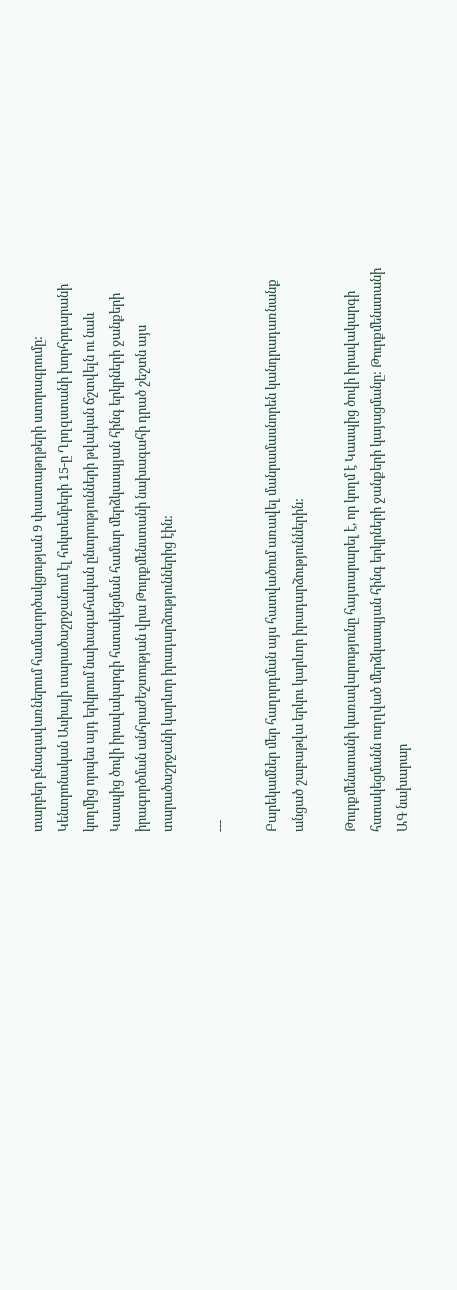տարբեր բնագավառներում համագործակցության 9 փաստաթղթերի ստորագրումը: Կենտրոնական Ասիայի տարածաշրջանում էլ հոկտեմբերի 15-ը Ղրղզստանի խորհրդարանի կողմից որպես այդ երկրում նախագահական ընտրությունների թվական ճշտվելն ու նաև Կասպից ծովի իրավակարգի հստակեցման համար մերձկասպյան հինգ երկրների ջանքերի իրագործման անհրաժեշտության վրա Թուրքմենստանի նախագահի դրած շեշտն այս տարածաշրջանի կարևոր իրադարձություններից էին:

---

Բարեկամներ մեր հաղորդման այս հատվածում առավել մանրամասնորեն կանդրադառնանք անցած շաբաթվա երկու կարևոր իրադարձություններին:

Թուրքմենստանի կառավարությունը հայտարարել է, որ կողմ է Կասպից ծովի իրավակարգի հստակեցմանն ուղղված մերձկասպյան հինգ երկրների ջանքերի կայացմանը: Թուրքմենստանի ԱԳ նախարար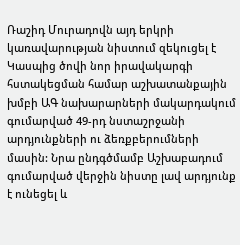Ռաշիդ Մուրադովն այդ երկրի կառավարության նիստում զեկուցել է Կասպից ծովի նոր իրավակարգի հստակեցման համար աշխատանքային խմբի ԱԳ նախարարների մակարդակում գումարված 49-րդ նստաշրջանի արդյունքների ու ձեռքբերումների մասին: Նրա ընդգծմամբ Աշխաբադում գումարված վերջին նիստը լավ արդյունք է ունեցել և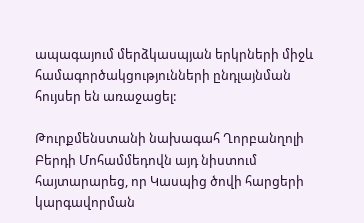ապագայում մերձկասպյան երկրների միջև համագործակցությունների ընդլայնման հույսեր են առաջացել:

Թուրքմենստանի նախագահ Ղորբանղոլի Բերդի Մոհամմեդովն այդ նիստում հայտարարեց, որ Կասպից ծովի հարցերի կարգավորման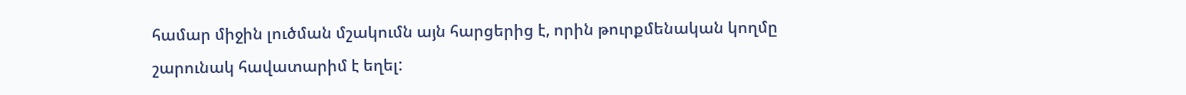համար միջին լուծման մշակումն այն հարցերից է, որին թուրքմենական կողմը շարունակ հավատարիմ է եղել: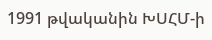1991 թվականին ԽՍՀՄ-ի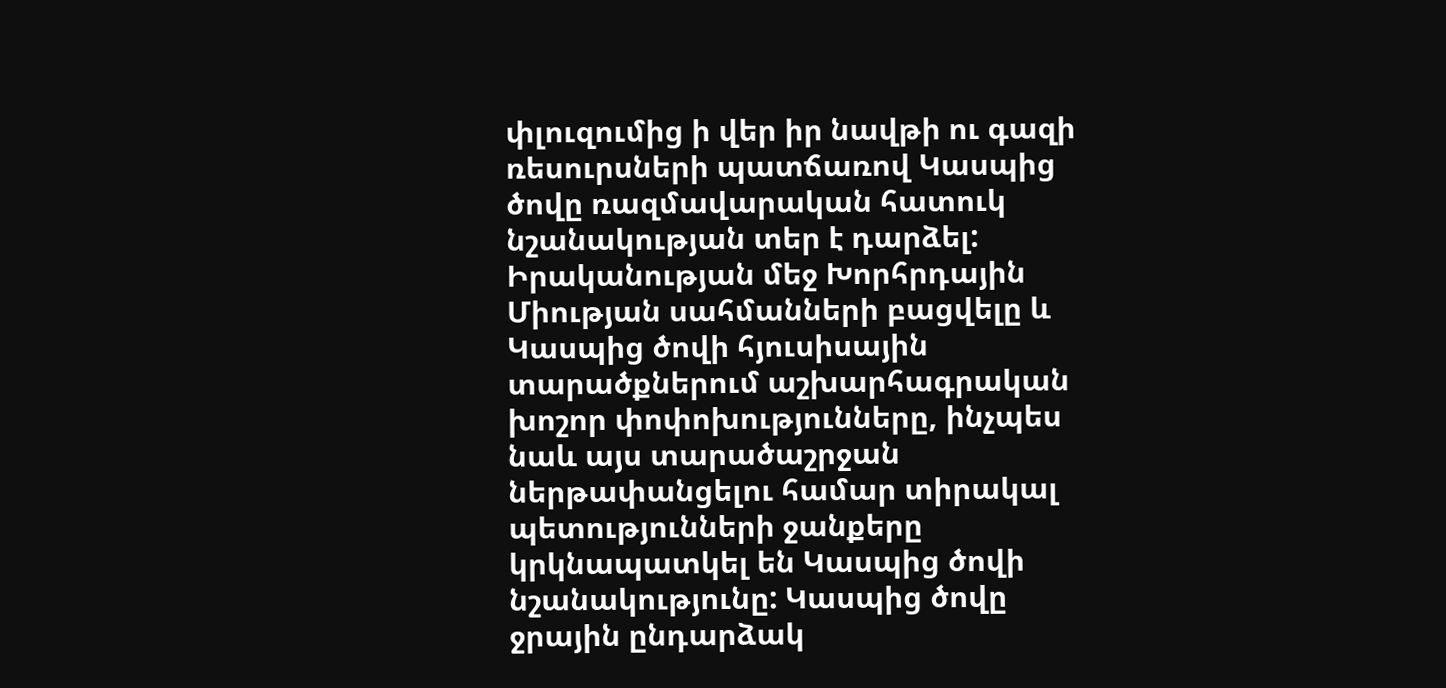փլուզումից ի վեր իր նավթի ու գազի ռեսուրսների պատճառով Կասպից ծովը ռազմավարական հատուկ նշանակության տեր է դարձել: Իրականության մեջ Խորհրդային Միության սահմանների բացվելը և Կասպից ծովի հյուսիսային տարածքներում աշխարհագրական խոշոր փոփոխությունները, ինչպես նաև այս տարածաշրջան ներթափանցելու համար տիրակալ պետությունների ջանքերը կրկնապատկել են Կասպից ծովի նշանակությունը: Կասպից ծովը ջրային ընդարձակ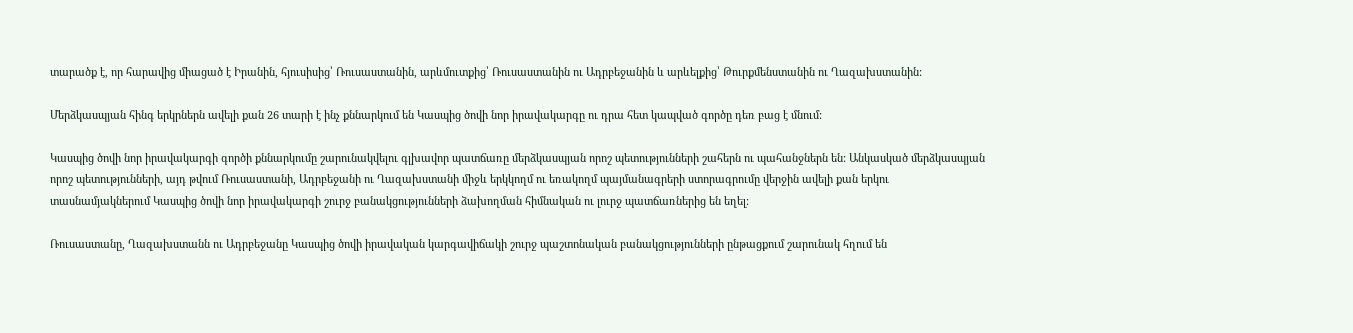տարածք է, որ հարավից միացած է Իրանին, հյուսիսից՝ Ռուսաստանին, արևմուտքից՝ Ռուսաստանին ու Ադրբեջանին և արևելքից՝ Թուրքմենստանին ու Ղազախստանին:

Մերձկասպյան հինգ երկրներն ավելի քան 26 տարի է ինչ քննարկում են Կասպից ծովի նոր իրավակարգը ու դրա հետ կապված գործը դեռ բաց է մնում:

Կասպից ծովի նոր իրավակարգի գործի քննարկումը շարունակվելու գլխավոր պատճառը մերձկասպյան որոշ պետությունների շահերն ու պահանջներն են: Անկասկած մերձկասպյան որոշ պետությունների, այդ թվում Ռուսաստանի, Ադրբեջանի ու Ղազախստանի միջև երկկողմ ու եռակողմ պայմանագրերի ստորագրումը վերջին ավելի քան երկու տասնամյակներում Կասպից ծովի նոր իրավակարգի շուրջ բանակցությունների ձախողման հիմնական ու լուրջ պատճառներից են եղել:

Ռուսաստանը, Ղազախստանն ու Ադրբեջանը Կասպից ծովի իրավական կարգավիճակի շուրջ պաշտոնական բանակցությունների ընթացքում շարունակ հղում են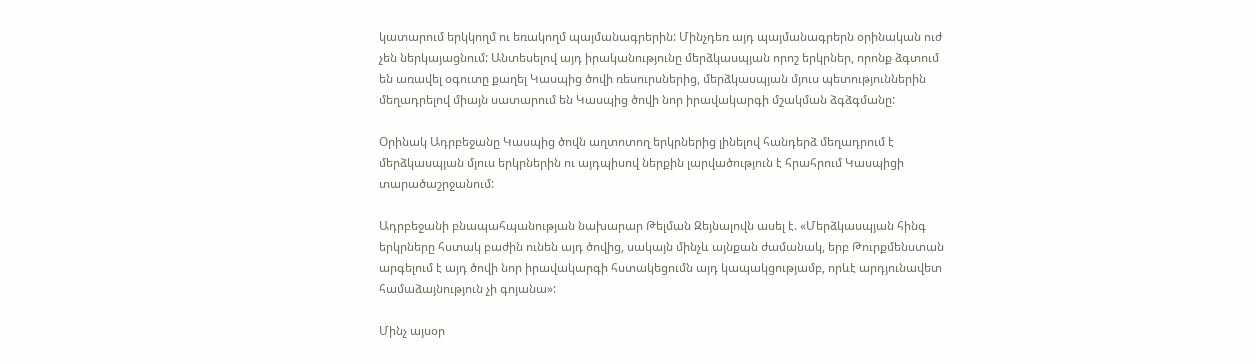կատարում երկկողմ ու եռակողմ պայմանագրերին: Մինչդեռ այդ պայմանագրերն օրինական ուժ չեն ներկայացնում: Անտեսելով այդ իրականությունը մերձկասպյան որոշ երկրներ, որոնք ձգտում են առավել օգուտը քաղել Կասպից ծովի ռեսուրսներից, մերձկասպյան մյուս պետություններին մեղադրելով միայն սատարում են Կասպից ծովի նոր իրավակարգի մշակման ձգձգմանը:

Օրինակ Ադրբեջանը Կասպից ծովն աղտոտող երկրներից լինելով հանդերձ մեղադրում է մերձկասպյան մյուս երկրներին ու այդպիսով ներքին լարվածություն է հրահրում Կասպիցի տարածաշրջանում:

Ադրբեջանի բնապահպանության նախարար Թելման Զեյնալովն ասել է. «Մերձկասպյան հինգ երկրները հստակ բաժին ունեն այդ ծովից, սակայն մինչև այնքան ժամանակ, երբ Թուրքմենստան արգելում է այդ ծովի նոր իրավակարգի հստակեցումն այդ կապակցությամբ, որևէ արդյունավետ համաձայնություն չի գոյանա»:

Մինչ այսօր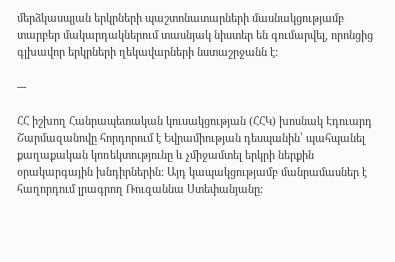մերձկասպյան երկրների պաշտոնատարների մասնակցությամբ տարբեր մակարդակներում տասնյակ նիստեր են գումարվել, որոնցից գլխավոր երկրների ղեկավարների նստաշրջանն է:

---

ՀՀ իշխող Հանրապետական կուսակցության (ՀՀԿ) խոսնակ Էդուարդ Շարմազանովը հորդորում է Եվրամիության դեսպանին՝ պահպանել քաղաքական կոռեկտությունը և չմիջամտել երկրի ներքին օրակարգային խնդիրներին: Այդ կապակցությամբ մանրամասներ է հաղորդում լրագրող Ռուզաննա Ստեփանյանը: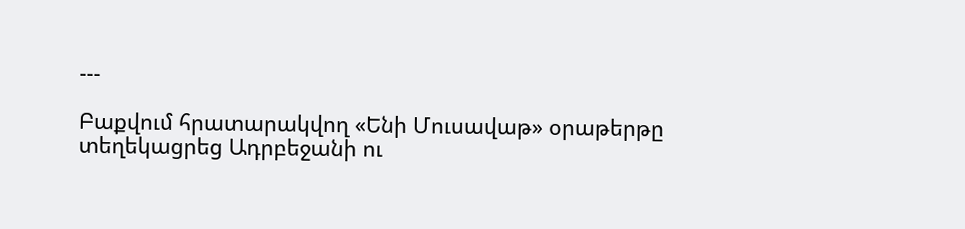---

Բաքվում հրատարակվող «Ենի Մուսավաթ» օրաթերթը տեղեկացրեց Ադրբեջանի ու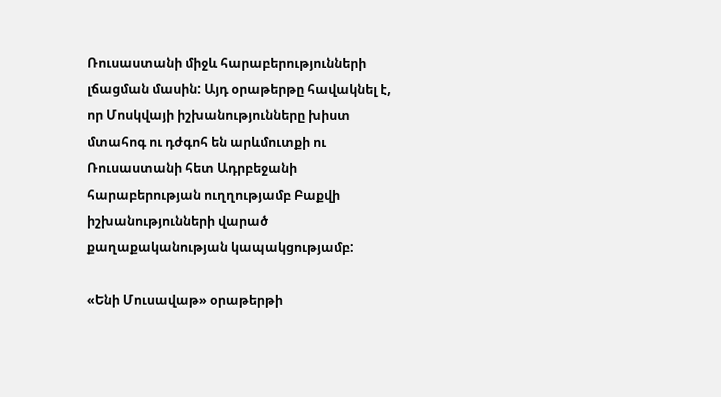Ռուսաստանի միջև հարաբերությունների լճացման մասին: Այդ օրաթերթը հավակնել է, որ Մոսկվայի իշխանությունները խիստ մտահոգ ու դժգոհ են արևմուտքի ու Ռուսաստանի հետ Ադրբեջանի հարաբերության ուղղությամբ Բաքվի իշխանությունների վարած քաղաքականության կապակցությամբ:

«Ենի Մուսավաթ» օրաթերթի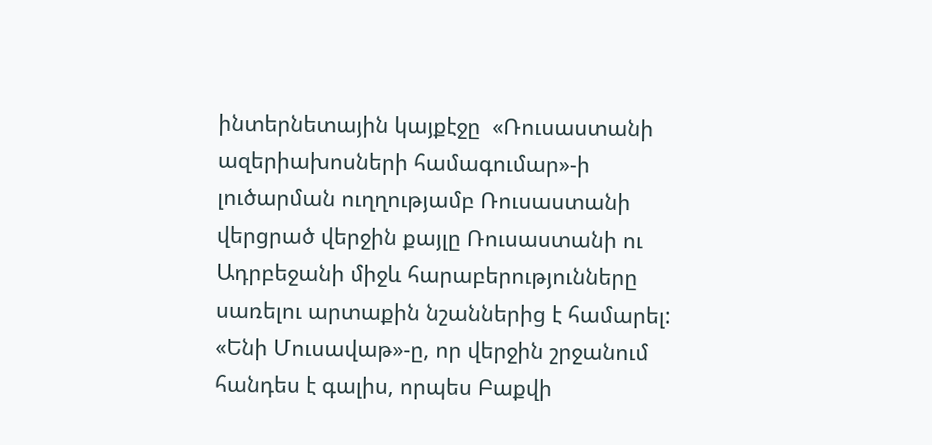ինտերնետային կայքէջը  «Ռուսաստանի ազերիախոսների համագումար»-ի լուծարման ուղղությամբ Ռուսաստանի վերցրած վերջին քայլը Ռուսաստանի ու Ադրբեջանի միջև հարաբերությունները սառելու արտաքին նշաններից է համարել: «Ենի Մուսավաթ»-ը, որ վերջին շրջանում հանդես է գալիս, որպես Բաքվի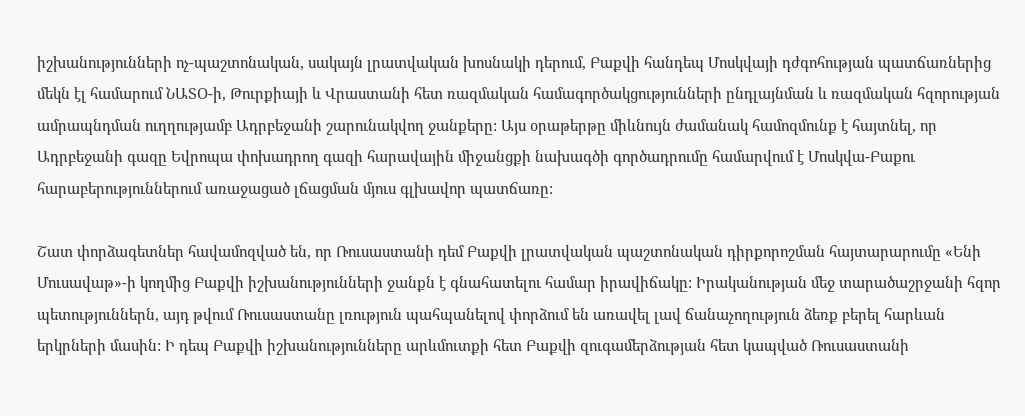իշխանությունների ոչ-պաշտոնական, սակայն լրատվական խոսնակի դերում, Բաքվի հանդեպ Մոսկվայի դժգոհության պատճառներից մեկն էլ համարում ՆԱՏՕ-ի, Թուրքիայի և Վրաստանի հետ ռազմական համագործակցությունների ընդլայնման և ռազմական հզորության ամրապնդման ուղղությամբ Ադրբեջանի շարունակվող ջանքերը: Այս օրաթերթը միևնույն ժամանակ համոզմունք է հայտնել, որ Ադրբեջանի գազը Եվրոպա փոխադրող գազի հարավային միջանցքի նախագծի գործադրումը համարվում է Մոսկվա-Բաքու հարաբերություններում առաջացած լճացման մյուս գլխավոր պատճառը:

Շատ փորձագետներ հավամոզված են, որ Ռուսաստանի դեմ Բաքվի լրատվական պաշտոնական դիրքորոշման հայտարարումը «Ենի Մուսավաթ»-ի կողմից Բաքվի իշխանությունների ջանքն է գնահատելու համար իրավիճակը: Իրականության մեջ տարածաշրջանի հզոր պետություններն, այդ թվում Ռուսաստանը լռություն պահպանելով փորձում են առավել լավ ճանաչողություն ձեռք բերել հարևան երկրների մասին: Ի դեպ Բաքվի իշխանությունները արևմուտքի հետ Բաքվի զուգամերձության հետ կապված Ռուսաստանի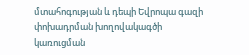մտահոգության և դեպի Եվրոպա գազի փոխադրման խողովակագծի կառուցման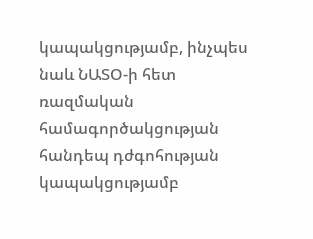կապակցությամբ, ինչպես նաև ՆԱՏՕ-ի հետ ռազմական համագործակցության հանդեպ դժգոհության կապակցությամբ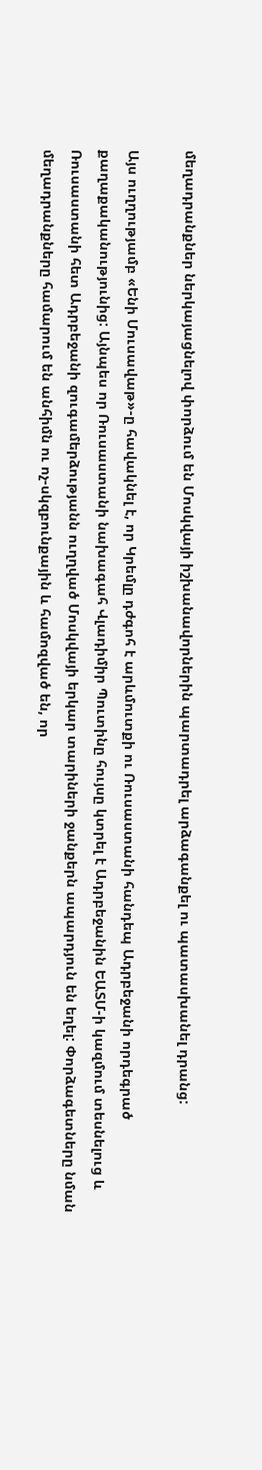մեղադրանքներ ներկայացնելով փորձում են Մոսկվայի իշխանավորներին պարտադրել արձագանքել ու պատասխանել դրանց:

Այս ուղղությամբ «Ենի Մուսավաթ»-ը հավակնել է, որ Կրեմլը դժգոհ է արևմուտքի ու Ռուսաստանի հանդեպ Ադրբեջանի որդեգրած քաղաքականությունից: Այնպես որ Ռուսաստանի նախագահ Վլադիմիր Պուտինը հույսը կտրել է Ադրբեջանին ԵԱՏՄ-ի կազմում տեսնելուց և Ռուսաստանի հետ Ադրբեջանի զուգամերձությանն ուղղված Մոսկվայի երկար տարիների ջանքերն ապարդյուն են եղել: Փորձագետները նման մեղադրանքները համարում են անհիմն ու ոչ-սկզբունքային և համոզված են, որ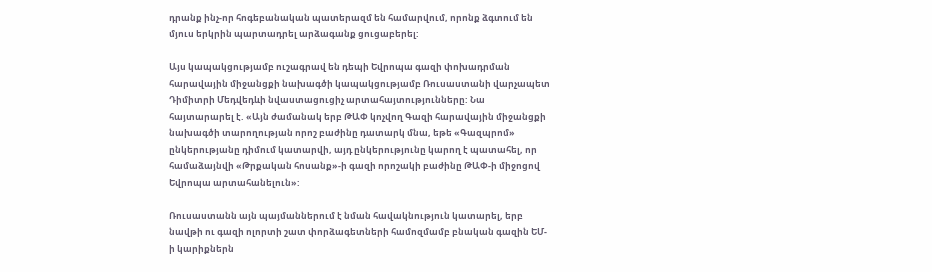դրանք ինչ-որ հոգեբանական պատերազմ են համարվում, որոնք ձգտում են մյուս երկրին պարտադրել արձագանք ցուցաբերել:

Այս կապակցությամբ ուշագրավ են դեպի Եվրոպա գազի փոխադրման հարավային միջանցքի նախագծի կապակցությամբ Ռուսաստանի վարչապետ Դիմիտրի Մեդվեդևի նվաստացուցիչ արտահայտությունները: Նա հայտարարել է. «Այն ժամանակ երբ ԹԱՓ կոչվող Գազի հարավային միջանցքի նախագծի տարողության որոշ բաժինը դատարկ մնա, եթե «Գազպրոմ» ընկերությանը դիմում կատարվի, այդ ընկերությունը կարող է պատահել, որ համաձայնվի «Թրքական հոսանք»-ի գազի որոշակի բաժինը ԹԱՓ-ի միջոցով Եվրոպա արտահանելուն»:

Ռուսաստանն այն պայմաններում է նման հավակնություն կատարել, երբ նավթի ու գազի ոլորտի շատ փորձագետների համոզմամբ բնական գազին ԵՄ-ի կարիքներն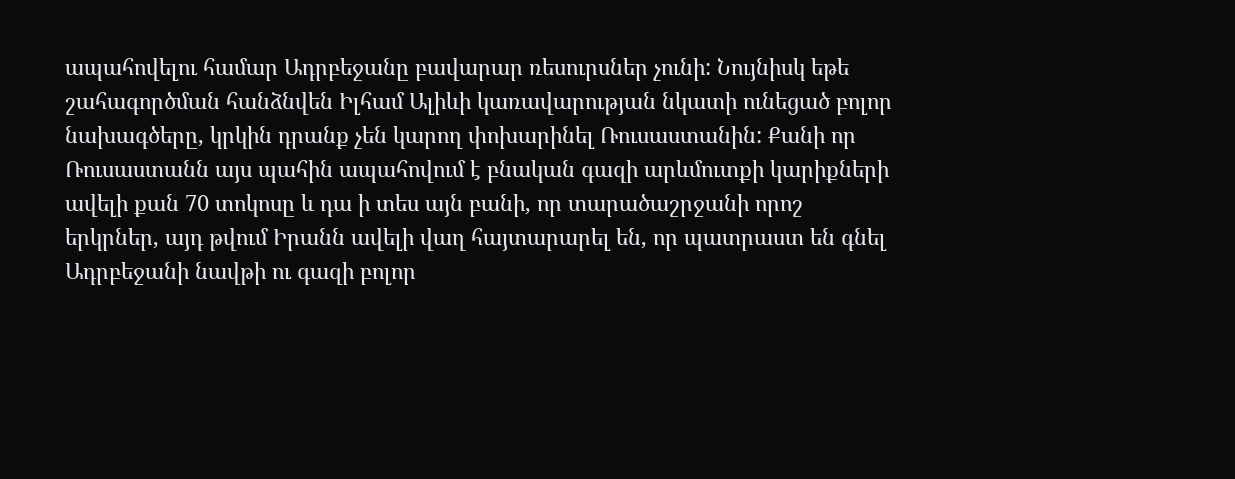ապահովելու համար Ադրբեջանը բավարար ռեսուրսներ չունի: Նույնիսկ եթե շահագործման հանձնվեն Իլհամ Ալիևի կառավարության նկատի ունեցած բոլոր նախագծերը, կրկին դրանք չեն կարող փոխարինել Ռուսաստանին: Քանի որ Ռուսաստանն այս պահին ապահովում է բնական գազի արևմուտքի կարիքների ավելի քան 70 տոկոսը և դա ի տես այն բանի, որ տարածաշրջանի որոշ երկրներ, այդ թվում Իրանն ավելի վաղ հայտարարել են, որ պատրաստ են գնել Ադրբեջանի նավթի ու գազի բոլոր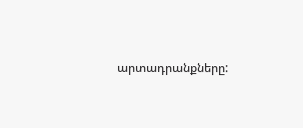արտադրանքները: